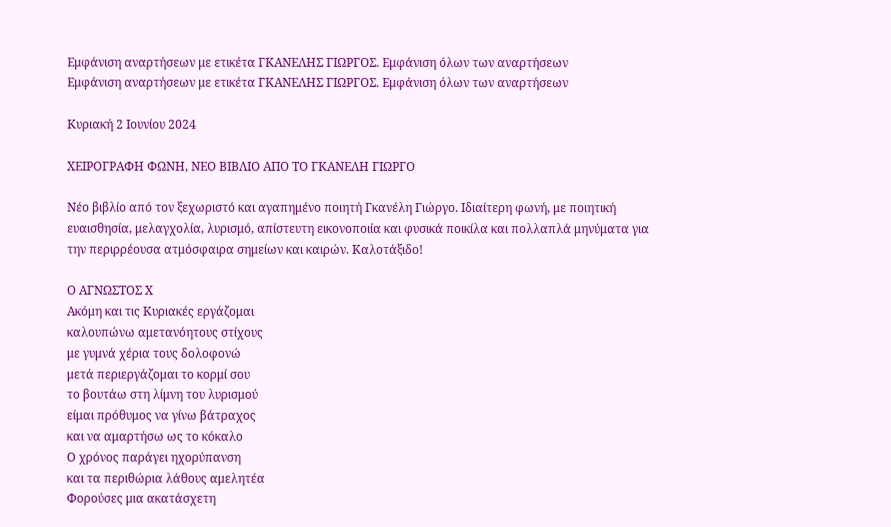Εμφάνιση αναρτήσεων με ετικέτα ΓΚΑΝΕΛΗΣ ΓΙΩΡΓΟΣ. Εμφάνιση όλων των αναρτήσεων
Εμφάνιση αναρτήσεων με ετικέτα ΓΚΑΝΕΛΗΣ ΓΙΩΡΓΟΣ. Εμφάνιση όλων των αναρτήσεων

Κυριακή 2 Ιουνίου 2024

ΧΕΙΡΟΓΡΑΦΗ ΦΩΝΗ, ΝΕΟ ΒΙΒΛΙΟ ΑΠΟ ΤΟ ΓΚΑΝΕΛΗ ΓΙΩΡΓΟ

Νέο βιβλίο από τον ξεχωριστό και αγαπημένο ποιητή Γκανέλη Γιώργο. Ιδιαίτερη φωνή, με ποιητική ευαισθησία, μελαγχολία, λυρισμό, απίστευτη εικονοποιία και φυσικά ποικίλα και πολλαπλά μηνύματα για την περιρρέουσα ατμόσφαιρα σημείων και καιρών. Καλοτάξιδο!

Ο ΑΓΝΩΣΤΟΣ Χ
Ακόμη και τις Κυριακές εργάζομαι
καλουπώνω αμετανόητους στίχους
με γυμνά χέρια τους δολοφονώ
μετά περιεργάζομαι το κορμί σου
το βουτάω στη λίμνη του λυρισμού
είμαι πρόθυμος να γίνω βάτραχος
και να αμαρτήσω ως το κόκαλο
Ο χρόνος παράγει ηχορύπανση
και τα περιθώρια λάθους αμελητέα
Φορούσες μια ακατάσχετη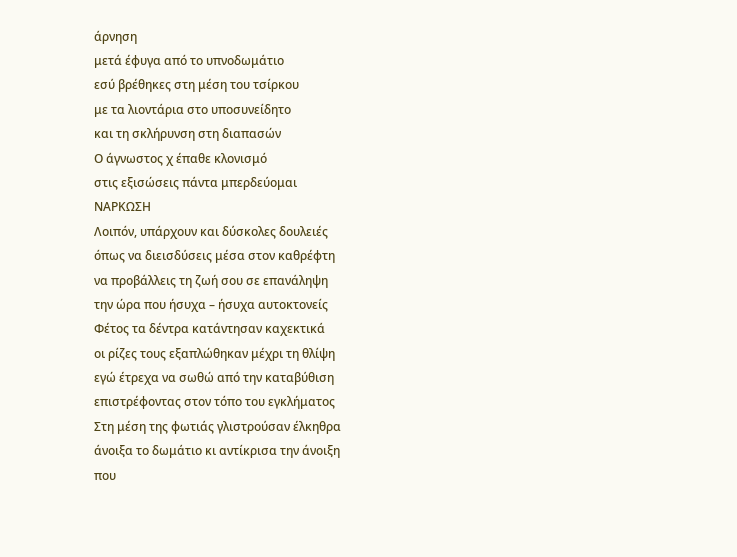άρνηση
μετά έφυγα από το υπνοδωμάτιο
εσύ βρέθηκες στη μέση του τσίρκου
με τα λιοντάρια στο υποσυνείδητο
και τη σκλήρυνση στη διαπασών
Ο άγνωστος χ έπαθε κλονισμό
στις εξισώσεις πάντα μπερδεύομαι
ΝΑΡΚΩΣΗ
Λοιπόν, υπάρχουν και δύσκολες δουλειές
όπως να διεισδύσεις μέσα στον καθρέφτη
να προβάλλεις τη ζωή σου σε επανάληψη
την ώρα που ήσυχα – ήσυχα αυτοκτονείς
Φέτος τα δέντρα κατάντησαν καχεκτικά
οι ρίζες τους εξαπλώθηκαν μέχρι τη θλίψη
εγώ έτρεχα να σωθώ από την καταβύθιση
επιστρέφοντας στον τόπο του εγκλήματος
Στη μέση της φωτιάς γλιστρούσαν έλκηθρα
άνοιξα το δωμάτιο κι αντίκρισα την άνοιξη
που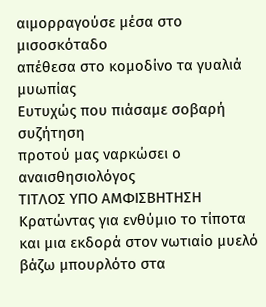αιμορραγούσε μέσα στο μισοσκόταδο
απέθεσα στο κομοδίνο τα γυαλιά μυωπίας
Ευτυχώς που πιάσαμε σοβαρή συζήτηση
προτού μας ναρκώσει ο αναισθησιολόγος
ΤΙΤΛΟΣ ΥΠΟ ΑΜΦΙΣΒΗΤΗΣΗ
Κρατώντας για ενθύμιο το τίποτα
και μια εκδορά στον νωτιαίο μυελό
βάζω μπουρλότο στα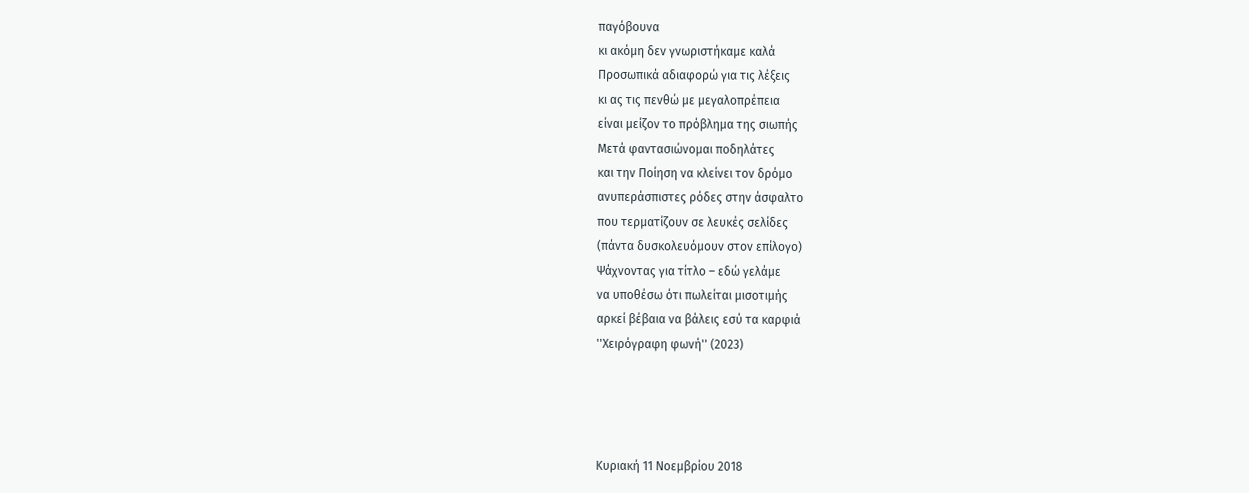παγόβουνα
κι ακόμη δεν γνωριστήκαμε καλά
Προσωπικά αδιαφορώ για τις λέξεις
κι ας τις πενθώ με μεγαλοπρέπεια
είναι μείζον το πρόβλημα της σιωπής
Μετά φαντασιώνομαι ποδηλάτες
και την Ποίηση να κλείνει τον δρόμο
ανυπεράσπιστες ρόδες στην άσφαλτο
που τερματίζουν σε λευκές σελίδες
(πάντα δυσκολευόμουν στον επίλογο)
Ψάχνοντας για τίτλο – εδώ γελάμε
να υποθέσω ότι πωλείται μισοτιμής
αρκεί βέβαια να βάλεις εσύ τα καρφιά
''Χειρόγραφη φωνή'' (2023)




Κυριακή 11 Νοεμβρίου 2018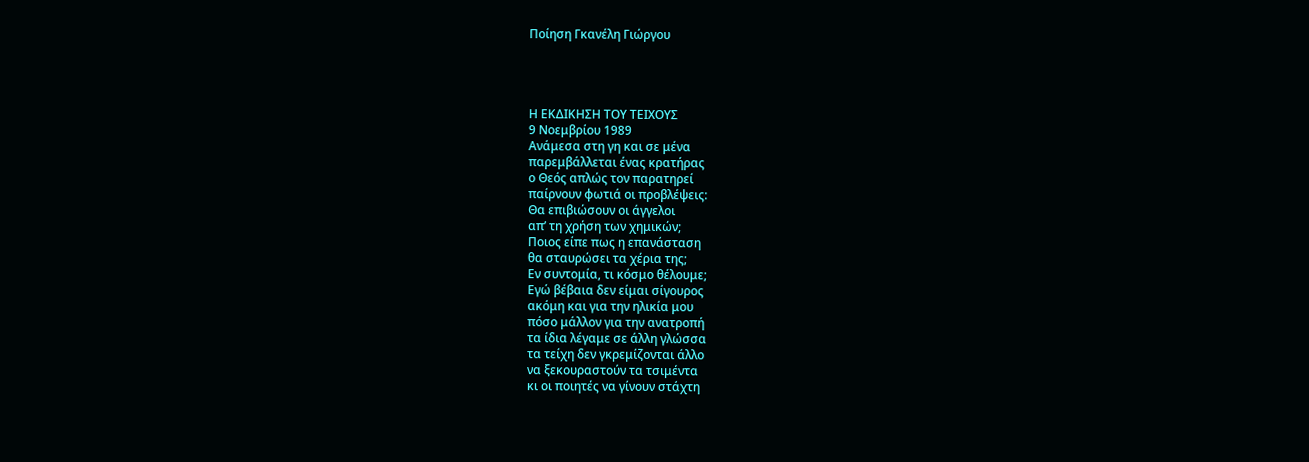Ποίηση Γκανέλη Γιώργου




Η ΕΚΔΙΚΗΣΗ ΤΟΥ ΤΕΙΧΟΥΣ
9 Νοεμβρίου 1989
Ανάμεσα στη γη και σε μένα
παρεμβάλλεται ένας κρατήρας
ο Θεός απλώς τον παρατηρεί
παίρνουν φωτιά οι προβλέψεις:
Θα επιβιώσουν οι άγγελοι
απ’ τη χρήση των χημικών;
Ποιος είπε πως η επανάσταση
θα σταυρώσει τα χέρια της;
Εν συντομία, τι κόσμο θέλουμε;
Εγώ βέβαια δεν είμαι σίγουρος
ακόμη και για την ηλικία μου
πόσο μάλλον για την ανατροπή
τα ίδια λέγαμε σε άλλη γλώσσα
τα τείχη δεν γκρεμίζονται άλλο
να ξεκουραστούν τα τσιμέντα
κι οι ποιητές να γίνουν στάχτη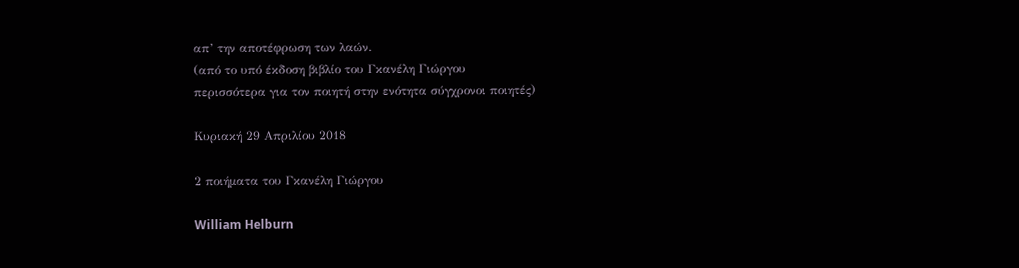απ’ την αποτέφρωση των λαών.
(από το υπό έκδοση βιβλίο του Γκανέλη Γιώργου
περισσότερα για τον ποιητή στην ενότητα σύγχρονοι ποιητές)

Κυριακή 29 Απριλίου 2018

2 ποιήματα του Γκανέλη Γιώργου

William Helburn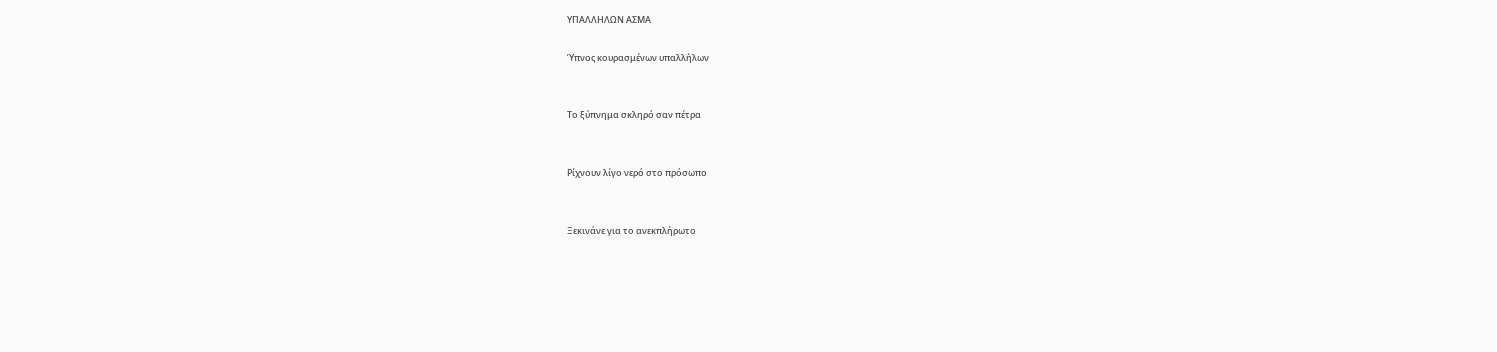ΥΠΑΛΛΗΛΩΝ ΑΣΜΑ

Ύπνος κουρασμένων υπαλλήλων


Το ξύπνημα σκληρό σαν πέτρα


Ρίχνουν λίγο νερό στο πρόσωπο


Ξεκινάνε για το ανεκπλήρωτο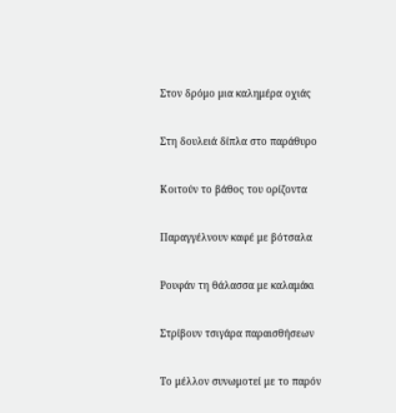Στον δρόμο μια καλημέρα οχιάς


Στη δουλειά δίπλα στο παράθυρο


Κοιτούν το βάθος του ορίζοντα


Παραγγέλνουν καφέ με βότσαλα


Ρουφάν τη θάλασσα με καλαμάκι


Στρίβουν τσιγάρα παραισθήσεων


Το μέλλον συνωμοτεί με το παρόν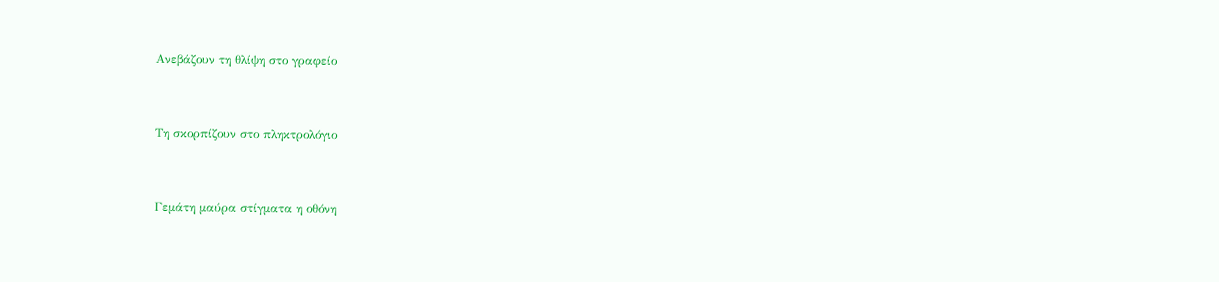Ανεβάζουν τη θλίψη στο γραφείο


Τη σκορπίζουν στο πληκτρολόγιο


Γεμάτη μαύρα στίγματα η οθόνη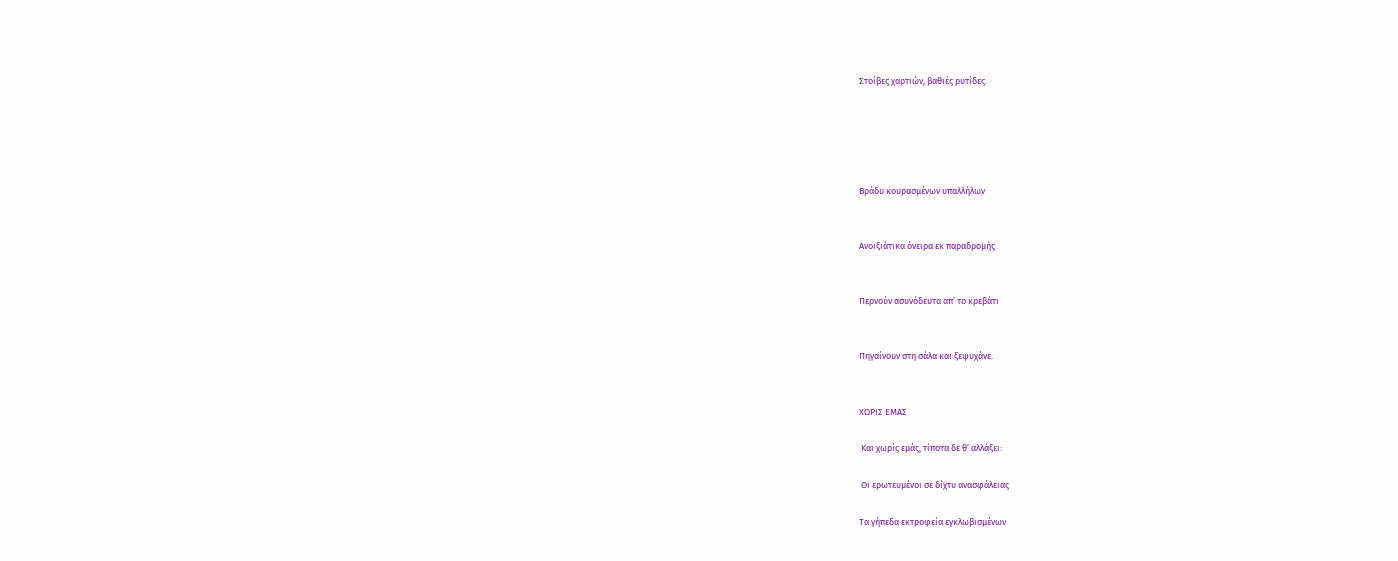Στοίβες χαρτιών, βαθιές ρυτίδες.





Βράδυ κουρασμένων υπαλλήλων


Ανοιξιάτικα όνειρα εκ παραδρομής


Περνούν ασυνόδευτα απ’ το κρεβάτι


Πηγαίνουν στη σάλα και ξεψυχάνε.


ΧΩΡΙΣ ΕΜΑΣ

 Και χωρίς εμάς, τίποτα δε θ’ αλλάξει:

 Οι ερωτευμένοι σε δίχτυ ανασφάλειας

Τα γήπεδα εκτροφεία εγκλωβισμένων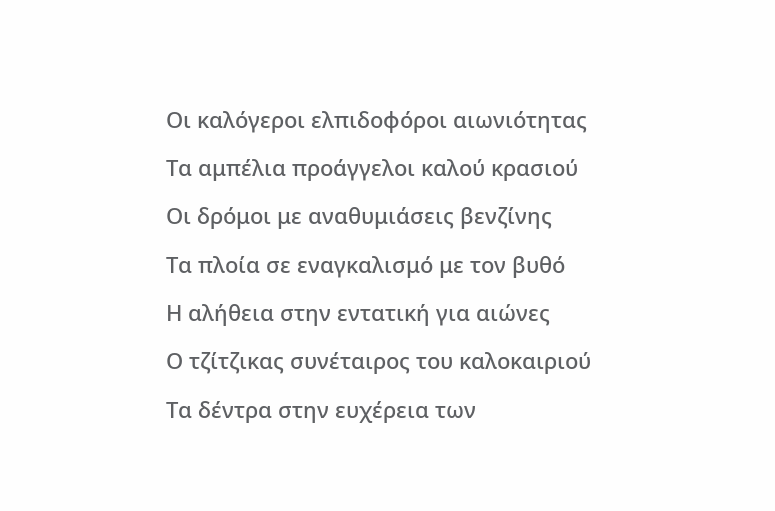Οι καλόγεροι ελπιδοφόροι αιωνιότητας

Τα αμπέλια προάγγελοι καλού κρασιού

Οι δρόμοι με αναθυμιάσεις βενζίνης

Τα πλοία σε εναγκαλισμό με τον βυθό

Η αλήθεια στην εντατική για αιώνες

Ο τζίτζικας συνέταιρος του καλοκαιριού

Τα δέντρα στην ευχέρεια των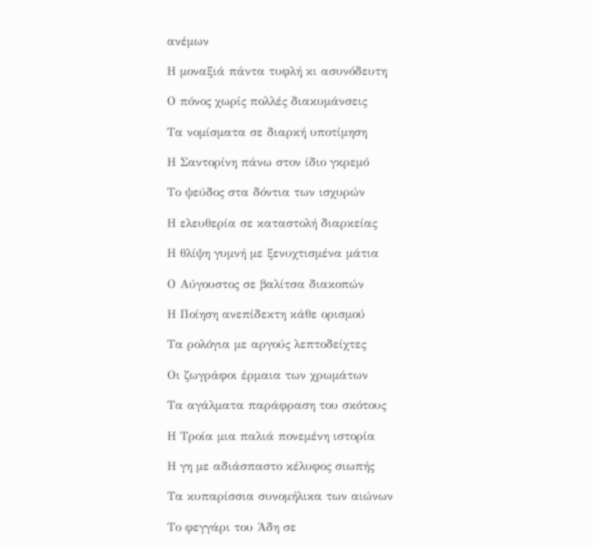ανέμων

Η μοναξιά πάντα τυφλή κι ασυνόδευτη

Ο πόνος χωρίς πολλές διακυμάνσεις

Τα νομίσματα σε διαρκή υποτίμηση

Η Σαντορίνη πάνω στον ίδιο γκρεμό

Το ψεύδος στα δόντια των ισχυρών

Η ελευθερία σε καταστολή διαρκείας

Η θλίψη γυμνή με ξενυχτισμένα μάτια

Ο Αύγουστος σε βαλίτσα διακοπών

Η Ποίηση ανεπίδεκτη κάθε ορισμού

Τα ρολόγια με αργούς λεπτοδείχτες

Οι ζωγράφοι έρμαια των χρωμάτων

Τα αγάλματα παράφραση του σκότους

Η Τροία μια παλιά πονεμένη ιστορία

Η γη με αδιάσπαστο κέλυφος σιωπής

Τα κυπαρίσσια συνομήλικα των αιώνων

Το φεγγάρι του Άδη σε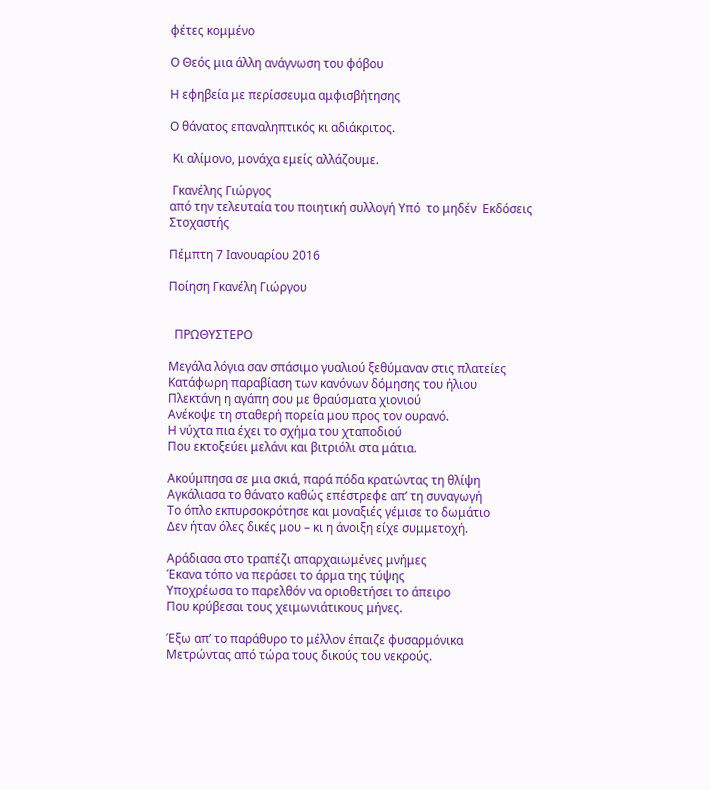φέτες κομμένο

Ο Θεός μια άλλη ανάγνωση του φόβου

Η εφηβεία με περίσσευμα αμφισβήτησης

Ο θάνατος επαναληπτικός κι αδιάκριτος.

 Κι αλίμονο, μονάχα εμείς αλλάζουμε.

 Γκανέλης Γιώργος
από την τελευταία του ποιητική συλλογή Υπό  το μηδέν  Εκδόσεις Στοχαστής

Πέμπτη 7 Ιανουαρίου 2016

Ποίηση Γκανέλη Γιώργου


  ΠΡΩΘΥΣΤΕΡΟ

Μεγάλα λόγια σαν σπάσιμο γυαλιού ξεθύμαναν στις πλατείες
Κατάφωρη παραβίαση των κανόνων δόμησης του ήλιου
Πλεκτάνη η αγάπη σου με θραύσματα χιονιού
Ανέκοψε τη σταθερή πορεία μου προς τον ουρανό.
Η νύχτα πια έχει το σχήμα του χταποδιού
Που εκτοξεύει μελάνι και βιτριόλι στα μάτια.

Ακούμπησα σε μια σκιά, παρά πόδα κρατώντας τη θλίψη
Αγκάλιασα το θάνατο καθώς επέστρεφε απ’ τη συναγωγή
Το όπλο εκπυρσοκρότησε και μοναξιές γέμισε το δωμάτιο
Δεν ήταν όλες δικές μου – κι η άνοιξη είχε συμμετοχή.

Αράδιασα στο τραπέζι απαρχαιωμένες μνήμες
Έκανα τόπο να περάσει το άρμα της τύψης
Υποχρέωσα το παρελθόν να οριοθετήσει το άπειρο
Που κρύβεσαι τους χειμωνιάτικους μήνες.

Έξω απ’ το παράθυρο το μέλλον έπαιζε φυσαρμόνικα
Μετρώντας από τώρα τους δικούς του νεκρούς.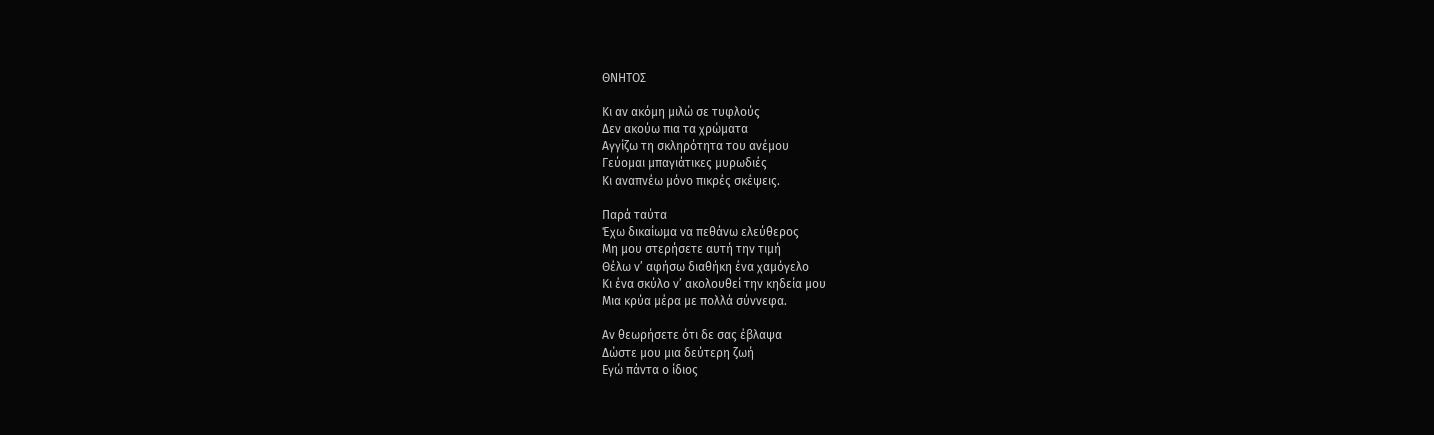ΘΝΗΤΟΣ

Κι αν ακόμη μιλώ σε τυφλούς
Δεν ακούω πια τα χρώματα
Αγγίζω τη σκληρότητα του ανέμου
Γεύομαι μπαγιάτικες μυρωδιές
Κι αναπνέω μόνο πικρές σκέψεις.

Παρά ταύτα
Έχω δικαίωμα να πεθάνω ελεύθερος
Μη μου στερήσετε αυτή την τιμή
Θέλω ν’ αφήσω διαθήκη ένα χαμόγελο
Κι ένα σκύλο ν’ ακολουθεί την κηδεία μου
Μια κρύα μέρα με πολλά σύννεφα.

Αν θεωρήσετε ότι δε σας έβλαψα
Δώστε μου μια δεύτερη ζωή
Εγώ πάντα ο ίδιος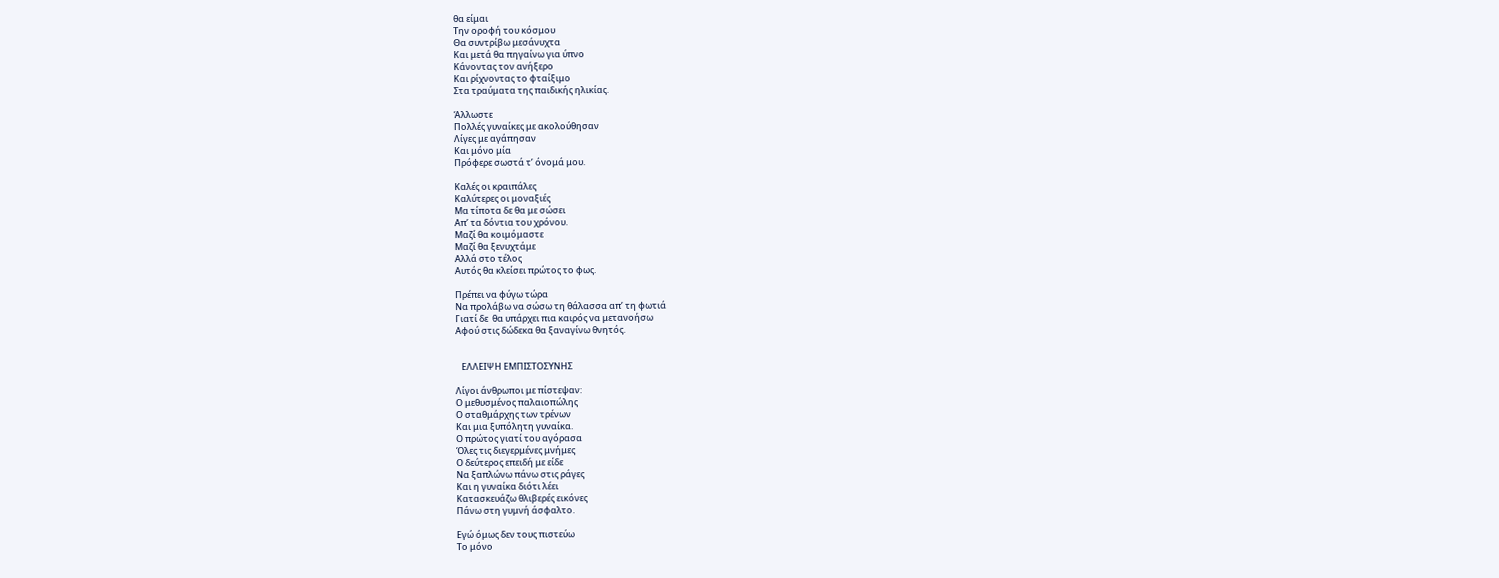θα είμαι
Την οροφή του κόσμου
Θα συντρίβω μεσάνυχτα
Και μετά θα πηγαίνω για ύπνο
Κάνοντας τον ανήξερο
Και ρίχνοντας το φταίξιμο
Στα τραύματα της παιδικής ηλικίας.

Άλλωστε
Πολλές γυναίκες με ακολούθησαν
Λίγες με αγάπησαν
Και μόνο μία
Πρόφερε σωστά τ’ όνομά μου.

Καλές οι κραιπάλες
Καλύτερες οι μοναξιές
Μα τίποτα δε θα με σώσει
Απ’ τα δόντια του χρόνου.
Μαζί θα κοιμόμαστε
Μαζί θα ξενυχτάμε
Αλλά στο τέλος
Αυτός θα κλείσει πρώτος το φως.

Πρέπει να φύγω τώρα
Να προλάβω να σώσω τη θάλασσα απ’ τη φωτιά
Γιατί δε  θα υπάρχει πια καιρός να μετανοήσω
Αφού στις δώδεκα θα ξαναγίνω θνητός.


   ΕΛΛΕΙΨΗ ΕΜΠΙΣΤΟΣΥΝΗΣ

Λίγοι άνθρωποι με πίστεψαν:
Ο μεθυσμένος παλαιοπώλης
Ο σταθμάρχης των τρένων
Και μια ξυπόλητη γυναίκα.
Ο πρώτος γιατί του αγόρασα
Όλες τις διεγερμένες μνήμες
Ο δεύτερος επειδή με είδε
Να ξαπλώνω πάνω στις ράγες
Και η γυναίκα διότι λέει
Κατασκευάζω θλιβερές εικόνες
Πάνω στη γυμνή άσφαλτο.

Εγώ όμως δεν τους πιστεύω
Το μόνο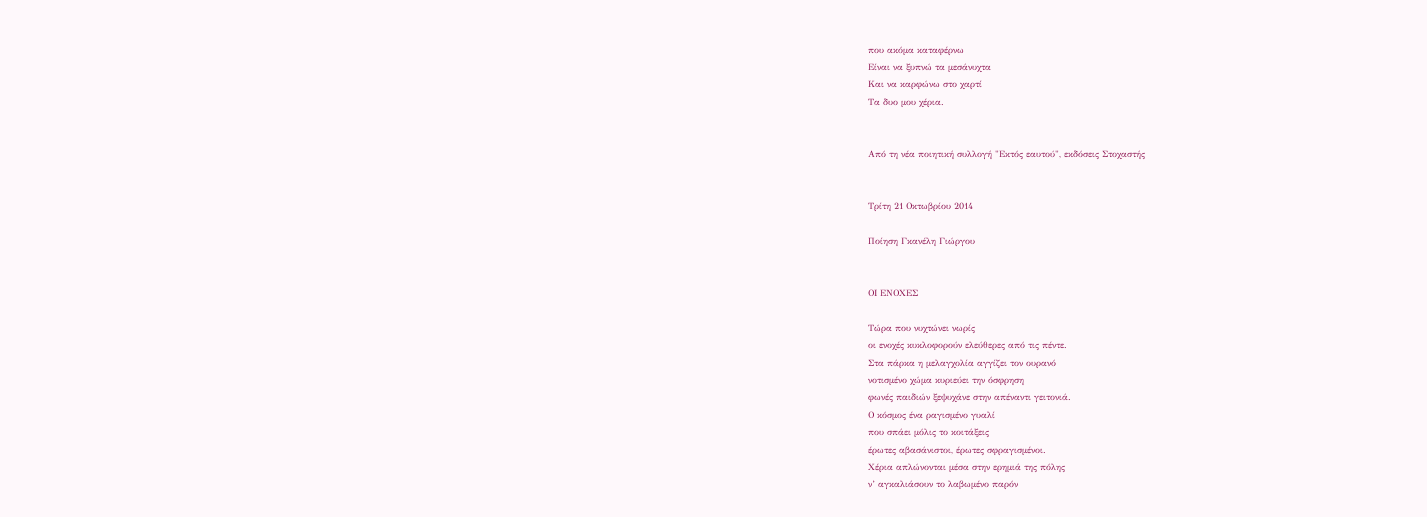που ακόμα καταφέρνω
Είναι να ξυπνώ τα μεσάνυχτα
Και να καρφώνω στο χαρτί
Τα δυο μου χέρια.


Από τη νέα ποιητική συλλογή "Εκτός εαυτού", εκδόσεις Στοχαστής


Τρίτη 21 Οκτωβρίου 2014

Ποίηση Γκανέλη Γιώργου


ΟΙ ΕΝΟΧΕΣ

Τώρα που νυχτώνει νωρίς
οι ενοχές κυκλοφορούν ελεύθερες από τις πέντε.
Στα πάρκα η μελαγχολία αγγίζει τον ουρανό
νοτισμένο χώμα κυριεύει την όσφρηση
φωνές παιδιών ξεψυχάνε στην απέναντι γειτονιά.
Ο κόσμος ένα ραγισμένο γυαλί
που σπάει μόλις το κοιτάξεις
έρωτες αβασάνιστοι, έρωτες σφραγισμένοι.
Χέρια απλώνονται μέσα στην ερημιά της πόλης
ν’ αγκαλιάσουν το λαβωμένο παρόν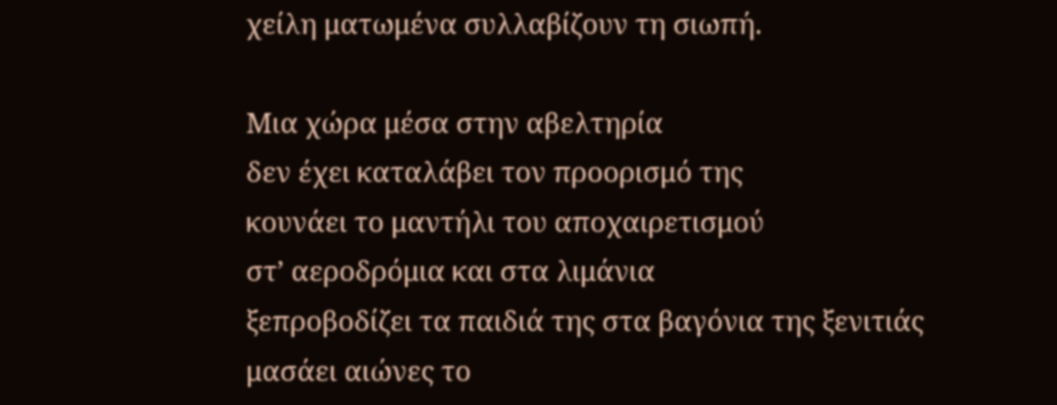χείλη ματωμένα συλλαβίζουν τη σιωπή.

Μια χώρα μέσα στην αβελτηρία
δεν έχει καταλάβει τον προορισμό της
κουνάει το μαντήλι του αποχαιρετισμού
στ’ αεροδρόμια και στα λιμάνια
ξεπροβοδίζει τα παιδιά της στα βαγόνια της ξενιτιάς
μασάει αιώνες το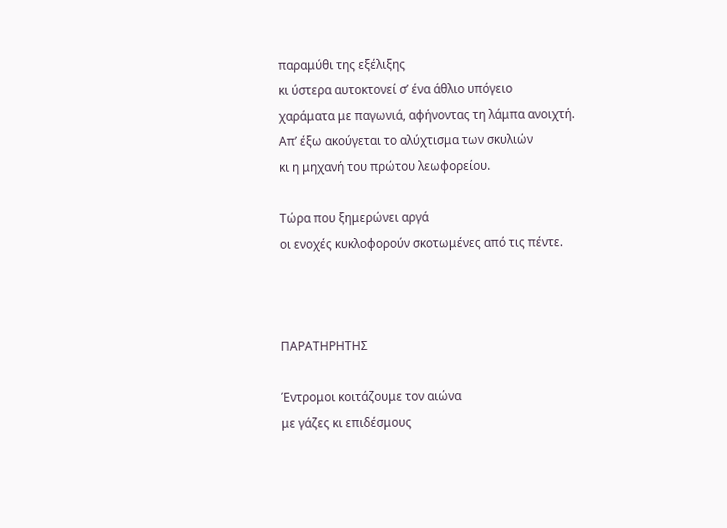παραμύθι της εξέλιξης
κι ύστερα αυτοκτονεί σ’ ένα άθλιο υπόγειο
χαράματα με παγωνιά, αφήνοντας τη λάμπα ανοιχτή.
Απ’ έξω ακούγεται το αλύχτισμα των σκυλιών
κι η μηχανή του πρώτου λεωφορείου.

Τώρα που ξημερώνει αργά
οι ενοχές κυκλοφορούν σκοτωμένες από τις πέντε.



ΠΑΡΑΤΗΡΗΤΗΣ

Έντρομοι κοιτάζουμε τον αιώνα
με γάζες κι επιδέσμους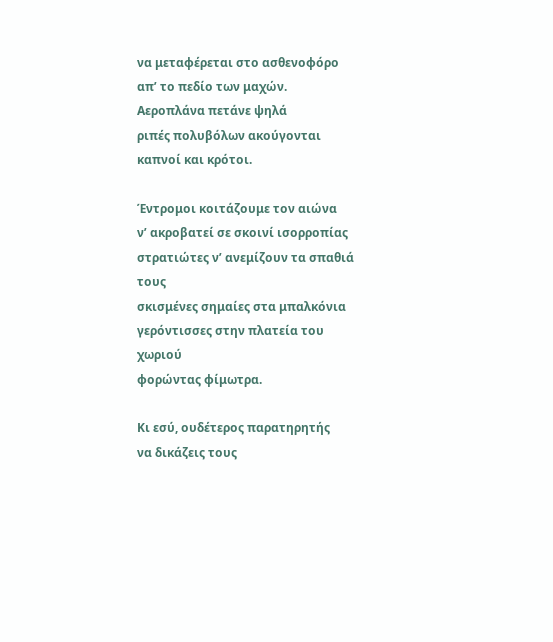να μεταφέρεται στο ασθενοφόρο
απ’ το πεδίο των μαχών.
Αεροπλάνα πετάνε ψηλά
ριπές πολυβόλων ακούγονται
καπνοί και κρότοι.

Έντρομοι κοιτάζουμε τον αιώνα
ν’ ακροβατεί σε σκοινί ισορροπίας
στρατιώτες ν’ ανεμίζουν τα σπαθιά τους
σκισμένες σημαίες στα μπαλκόνια
γερόντισσες στην πλατεία του χωριού
φορώντας φίμωτρα.

Κι εσύ, ουδέτερος παρατηρητής
να δικάζεις τους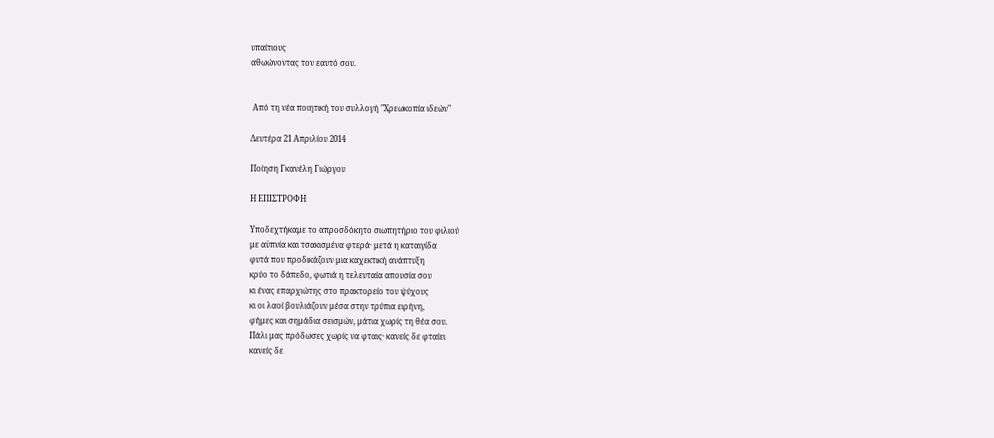υπαίτιους
αθωώνοντας τον εαυτό σου.


 Από τη νέα ποιητική του συλλογή "Χρεωκοπία ιδεών"

Δευτέρα 21 Απριλίου 2014

Ποίηση Γκανέλη Γιώργου

Η ΕΠΙΣΤΡΟΦΗ

Υποδεχτήκαμε το απροσδόκητο σιωπητήριο του φιλιού
με αϋπνία και τσακισμένα φτερά· μετά η καταιγίδα
φυτά που προδικάζουν μια καχεκτική ανάπτυξη
κρύο το δάπεδο, φωτιά η τελευταία απουσία σου
κι ένας επαρχιώτης στο πρακτορείο του ψύχους
κι οι λαοί βουλιάζουν μέσα στην τρύπια ειρήνη,
φήμες και σημάδια σεισμών, μάτια χωρίς τη θέα σου.
Πάλι μας πρόδωσες χωρίς να φταις· κανείς δε φταίει
κανείς δε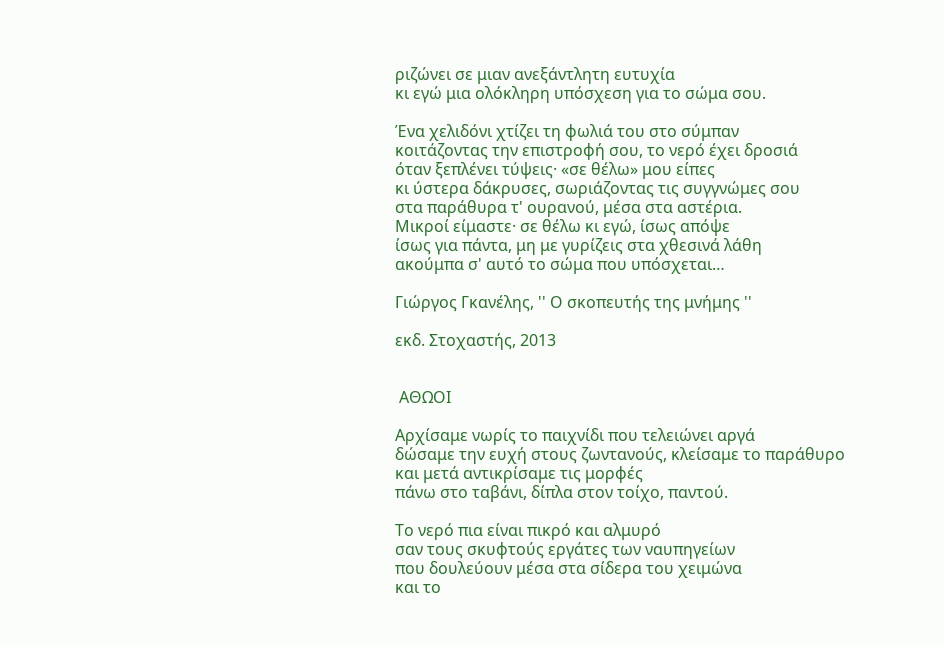ριζώνει σε μιαν ανεξάντλητη ευτυχία
κι εγώ μια ολόκληρη υπόσχεση για το σώμα σου.

Ένα χελιδόνι χτίζει τη φωλιά του στο σύμπαν
κοιτάζοντας την επιστροφή σου, το νερό έχει δροσιά
όταν ξεπλένει τύψεις· «σε θέλω» μου είπες
κι ύστερα δάκρυσες, σωριάζοντας τις συγγνώμες σου
στα παράθυρα τ' ουρανού, μέσα στα αστέρια.
Μικροί είμαστε· σε θέλω κι εγώ, ίσως απόψε
ίσως για πάντα, μη με γυρίζεις στα χθεσινά λάθη
ακούμπα σ' αυτό το σώμα που υπόσχεται…

Γιώργος Γκανέλης, '' Ο σκοπευτής της μνήμης ''

εκδ. Στοχαστής, 2013


 ΑΘΩΟΙ

Αρχίσαμε νωρίς το παιχνίδι που τελειώνει αργά
δώσαμε την ευχή στους ζωντανούς, κλείσαμε το παράθυρο
και μετά αντικρίσαμε τις μορφές
πάνω στο ταβάνι, δίπλα στον τοίχο, παντού.

Το νερό πια είναι πικρό και αλμυρό
σαν τους σκυφτούς εργάτες των ναυπηγείων
που δουλεύουν μέσα στα σίδερα του χειμώνα
και το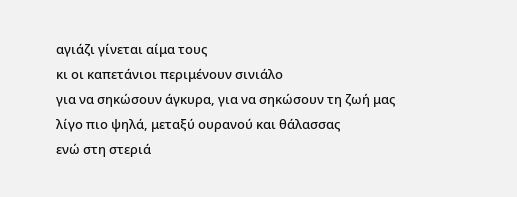αγιάζι γίνεται αίμα τους
κι οι καπετάνιοι περιμένουν σινιάλο
για να σηκώσουν άγκυρα, για να σηκώσουν τη ζωή μας
λίγο πιο ψηλά, μεταξύ ουρανού και θάλασσας
ενώ στη στεριά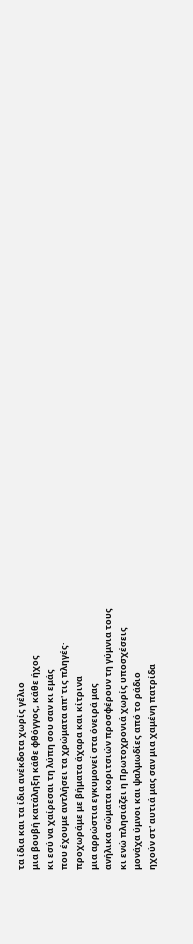τα ίδια και τα ίδια ανέκδοτα χωρίς γέλιο
μια βουβή κατάληξη κάθε φθόγγος, κάθε ήχος
κι εσύ να χαίρεσαι τη λύπη σου σαν κι εμάς
που έχουμε αντλήσει τα χρώματα απ' τις πληγές·
προχωράμε με βήματα άχαρα και κίτρινα
μια αρρώστια εγκυμονεί στα όνειρά μας
ανήλικα σώματα κοριτσιών προσφέρουν τη γύμνια τους
κι ενώ πλησιάζει η Πρωτοχρονιά χωρίς υποσχέσεις
μονάχα ύμνοι και ψαλμωδίες από το ράδιο
ηχούν στ' αυτιά μας σαν μια χαμένη πατρίδα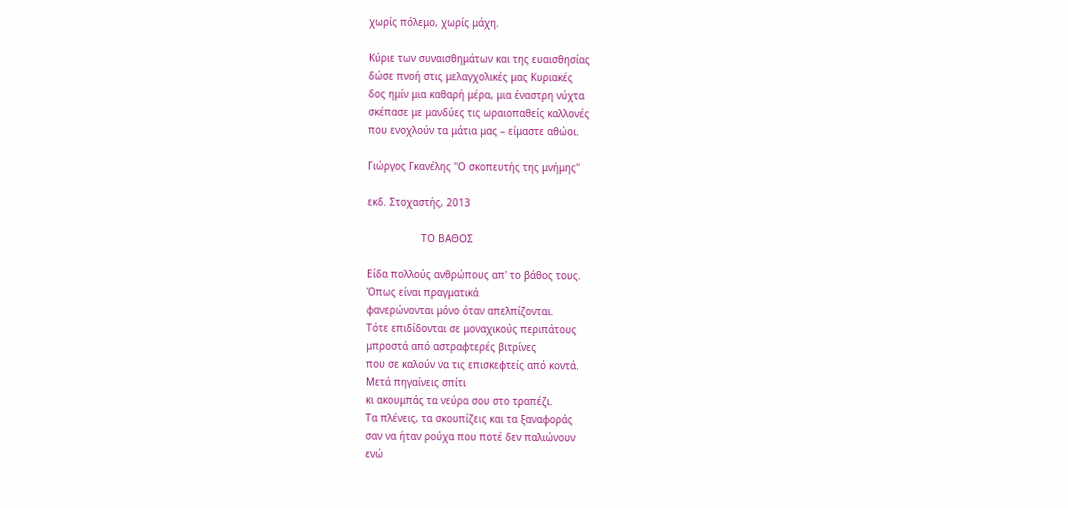χωρίς πόλεμο, χωρίς μάχη.

Κύριε των συναισθημάτων και της ευαισθησίας
δώσε πνοή στις μελαγχολικές μας Κυριακές
δος ημίν μια καθαρή μέρα, μια έναστρη νύχτα
σκέπασε με μανδύες τις ωραιοπαθείς καλλονές
που ενοχλούν τα μάτια μας – είμαστε αθώοι.

Γιώργος Γκανέλης ''Ο σκοπευτής της μνήμης''

εκδ. Στοχαστής, 2013

                  ΤΟ ΒΑΘΟΣ

Είδα πολλούς ανθρώπους απ' το βάθος τους.
Όπως είναι πραγματικά
φανερώνονται μόνο όταν απελπίζονται.
Τότε επιδίδονται σε μοναχικούς περιπάτους
μπροστά από αστραφτερές βιτρίνες
που σε καλούν να τις επισκεφτείς από κοντά.
Μετά πηγαίνεις σπίτι
κι ακουμπάς τα νεύρα σου στο τραπέζι.
Τα πλένεις, τα σκουπίζεις και τα ξαναφοράς
σαν να ήταν ρούχα που ποτέ δεν παλιώνουν
ενώ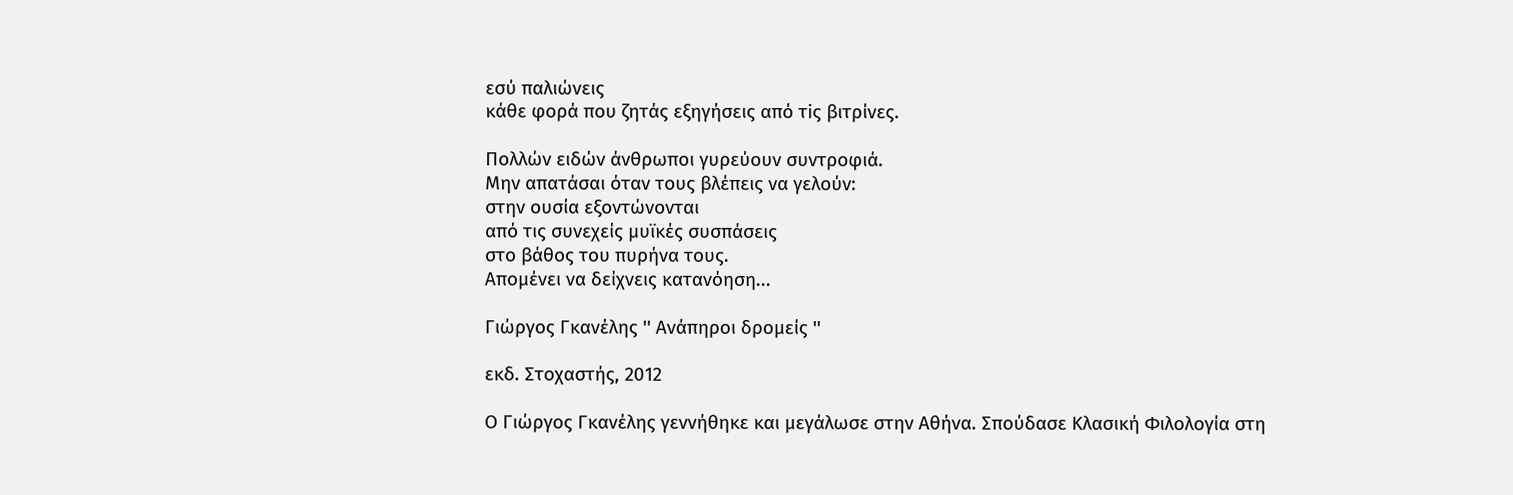εσύ παλιώνεις
κάθε φορά που ζητάς εξηγήσεις από τiς βιτρίνες.

Πολλών ειδών άνθρωποι γυρεύουν συντροφιά.
Μην απατάσαι όταν τους βλέπεις να γελούν:
στην ουσία εξοντώνονται
από τις συνεχείς μυϊκές συσπάσεις
στο βάθος του πυρήνα τους.
Απομένει να δείχνεις κατανόηση...

Γιώργος Γκανέλης '' Ανάπηροι δρομείς ''

εκδ. Στοχαστής, 2012

O Γιώργος Γκανέλης γεννήθηκε και μεγάλωσε στην Αθήνα. Σπούδασε Κλασική Φιλολογία στη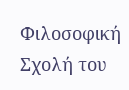Φιλοσοφική Σχολή του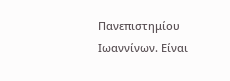Πανεπιστημίου Ιωαννίνων. Είναι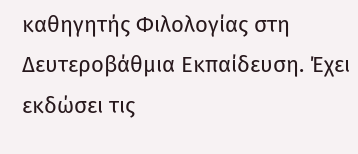καθηγητής Φιλολογίας στη Δευτεροβάθμια Εκπαίδευση. Έχει εκδώσει τις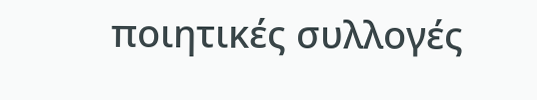ποιητικές συλλογές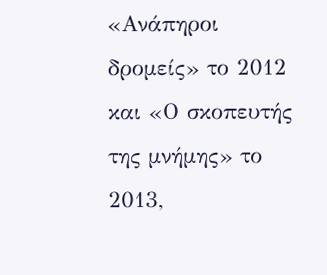«Ανάπηροι δρομείς» το 2012 και «Ο σκοπευτής της μνήμης» το 2013,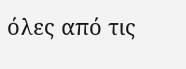όλες από τις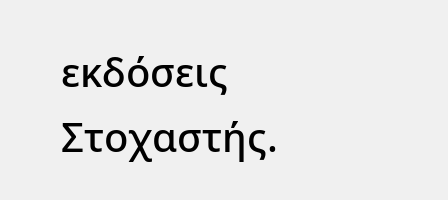εκδόσεις Στοχαστής.